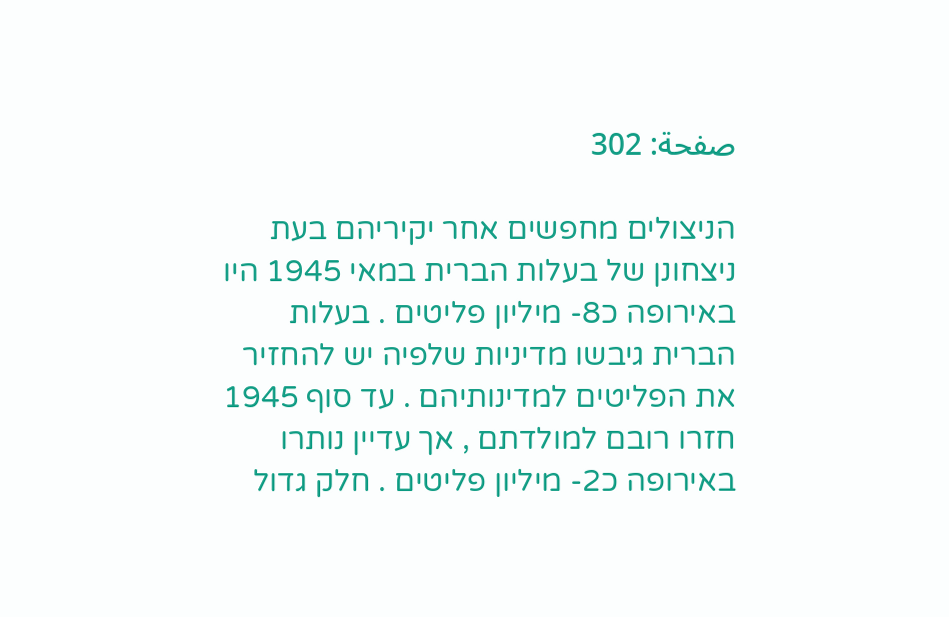صفحة: 302

הניצולים מחפשים אחר יקיריהם בעת ניצחונן של בעלות הברית במאי 1945 היו באירופה כ8- מיליון פליטים . בעלות הברית גיבשו מדיניות שלפיה יש להחזיר את הפליטים למדינותיהם . עד סוף 1945 חזרו רובם למולדתם , אך עדיין נותרו באירופה כ2- מיליון פליטים . חלק גדול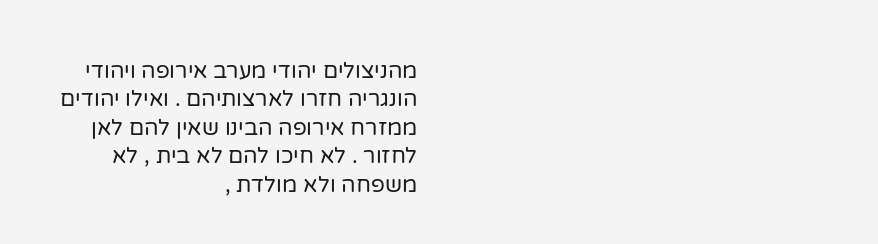מהניצולים יהודי מערב אירופה ויהודי הונגריה חזרו לארצותיהם . ואילו יהודים ממזרח אירופה הבינו שאין להם לאן לחזור . לא חיכו להם לא בית , לא משפחה ולא מולדת ,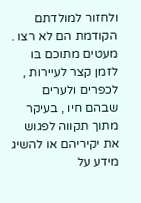ולחזור למולדתם הקודמת הם לא רצו . מעטים מתוכם בּו לזמן קצר לעיירות , לכפרים ולערים שבהם חיו , בעיקר מתוך תקווה לפגוש את יקיריהם או להשיג מידע על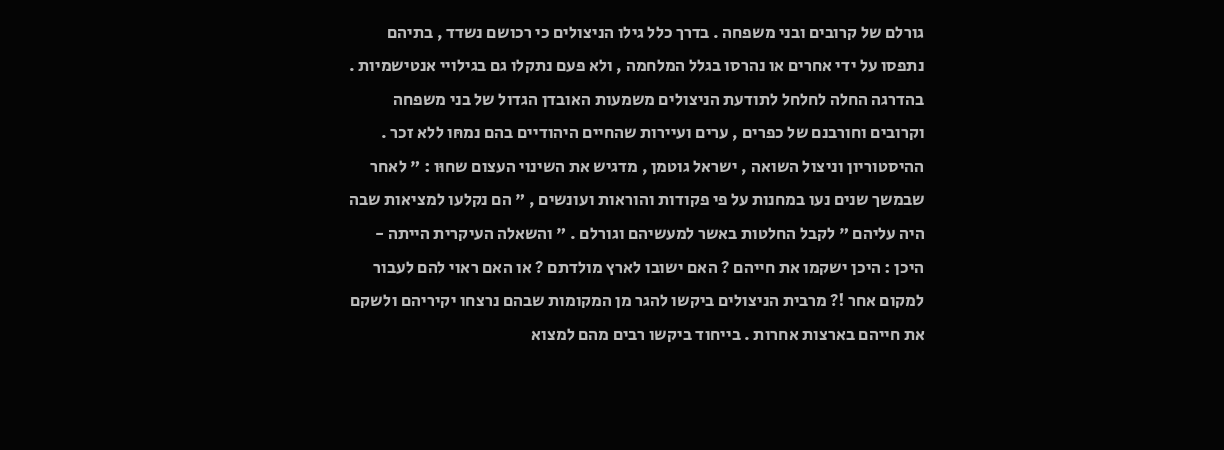גורלם של קרובים ובני משפחה . בדרך כלל גילו הניצולים כי רכושם נשדד , בתיהם נתפסו על ידי אחרים או נהרסו בגלל המלחמה , ולא פעם נתקלו גם בגילויי אנטישמיות . בהדרגה החלה לחלחל לתודעת הניצולים משמעות האובדן הגדול של בני משפחה וקרובים וחורבנם של כפרים , ערים ועיירות שהחיים היהודיים בהם נמחּו ללא זכר . ההיסטוריון וניצול השואה , ישראל גוטמן , מדגיש את השינוי העצום שחוּו : " לאחר שבמשך שנים נעו במחנות על פי פקודות והוראות ועונשים , " הם נקלעו למציאות שבה היה עליהם " לקבל החלטות באשר למעשיהם וגורלם . " והשאלה העיקרית הייתה - היכן : היכן ישקמו את חייהם ? האם ישובו לארץ מולדתם ? או האם ראוי להם לעבור למקום אחר !? מרבית הניצולים ביקשו להגר מן המקומות שבהם נרצחו יקיריהם ולשקם את חייהם בארצות אחרות . בייחוד ביקשו רבים מהם למצוא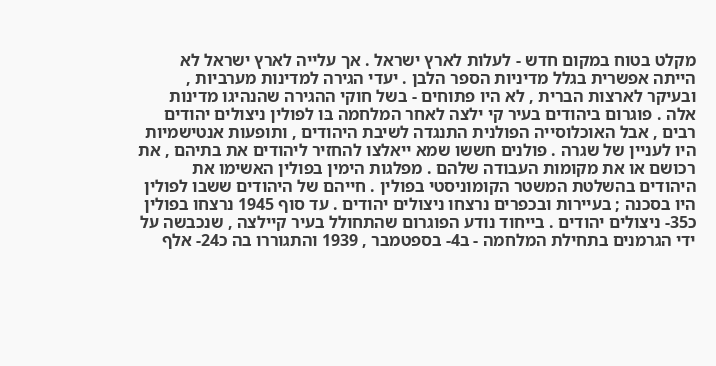מקלט בטוח במקום חדש - לעלות לארץ ישראל . אך עלייה לארץ ישראל לא הייתה אפשרית בגלל מדיניות הספר הלבן . יעדי הגירה למדינות מערביות , ובעיקר לארצות הברית , לא היו פתוחים - בשל חוקי ההגירה שהנהיגו מדינות אלה . פוגרום ביהודים בעיר קי ילצה לאחר המלחמה בּו לפולין ניצולים יהודים רבים , אבל האוכלוסייה הפולנית התנגדה לשיבת היהודים , ותופעות אנטישמיות היו לעניין של שגרה . פולנים חששו שמא ייאלצו להחזיר ליהודים את בתיהם , את רכושם או את מקומות העבודה שלהם . מפלגות הימין בפולין האשימו את היהודים בהשלטת המשטר הקומוניסטי בפולין . חייהם של היהודים ששבו לפולין היו בסכנה ; בעיירות ובכפרים נרצחו ניצולים יהודים . עד סוף 1945 נרצחו בפולין כ35- ניצולים יהודים . בייחוד נודע הפוגרום שהתחולל בעיר קיילצה , שנכבשה על ידי הגרמנים בתחילת המלחמה - ב4- בספטמבר , 1939 והתגוררו בה כ24- אלף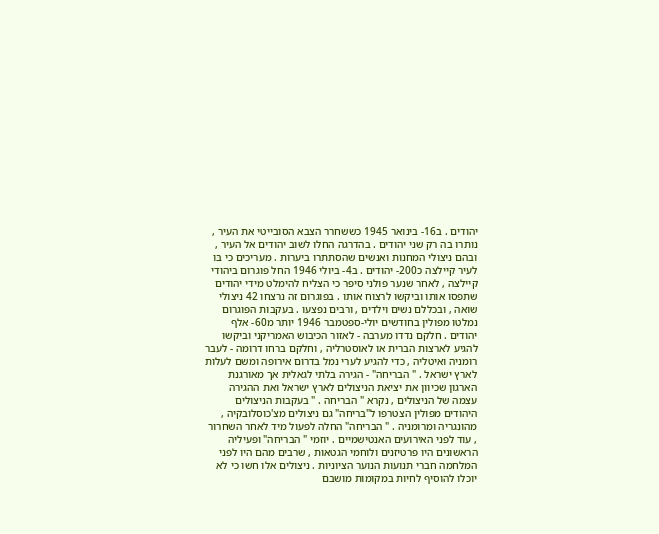יהודים . ב16- בינואר 1945 כששחרר הצבא הסובייטי את העיר , נותרו בה רק שני יהודים . בהדרגה החלו לשוב יהודים אל העיר , ובהם ניצולי המחנות ואנשים שהסתתרו ביערות . מעריכים כי בּו לעיר קיילצה כ200- יהודים . ב4- ביולי 1946 החל פוגרום ביהודי קיילצה , לאחר שנער פולני סיפר כי הצליח להימלט מידי יהודים שתפסו אותו וביקשו לרצוח אותו . בפוגרום זה נרצחו 42 ניצולי שואה , ובכללם נשים וילדים , ורבים נפצעו . בעקבות הפוגרום נמלטו מפולין בחודשים יולי-ספטמבר 1946 יותר מ60- אלף יהודים . חלקם נדדו מערבה - לאזור הכיבוש האמריקני וביקשו להגיע לארצות הברית או לאוסטרליה , וחלקם ברחו דרומה - לעבר רומניה ואיטליה , כדי להגיע לערי נמל בדרום אירופה ומשם לעלות לארץ ישראל . " הבריחה" - הגירה בלתי לגאלית אך מאורגנת הארגון שכיוון את יציאת הניצולים לארץ ישראל ואת ההגירה עצמה של הניצולים , נקרא " הבריחה . " בעקבות הניצולים היהודים מפולין הצטרפו ל"בריחה" גם ניצולים מצ'כוסלובקיה , מהונגריה ומרומניה . " הבריחה" החלה לפעול מיד לאחר השחרור , עוד לפני האירועים האנטישמיים . יוזמי " הבריחה" ופעיליה הראשונים היו פרטיזנים ולוחמי הגטאות , שרבים מהם היו לפני המלחמה חברי תנועות הנוער הציוניות . ניצולים אלו חשו כי לא יוכלו להוסיף לחיות במקומות מושבם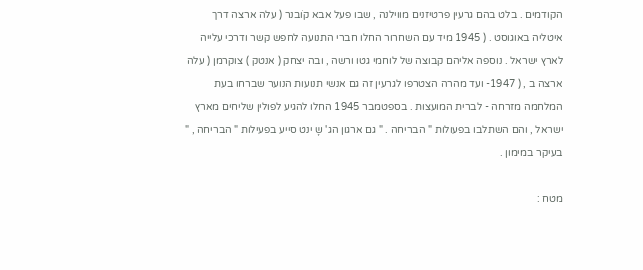הקודמים . בלט בהם גרעין פרטיזנים מווילנה , שבו פעל אבא קֹובנר ( עלה ארצה דרך איטליה באוגוסט . ( 1945 מיד עם השחרור החלו חברי התנועה לחפש קשר ודרכי עלייה לארץ ישראל . נוספה אליהם קבוצה של לוחמי גטו ורשה , ובה יצחק ( אנטק ) צוקרמן ( עלה ארצה ב , ( 1947- ועד מהרה הצטרפו לגרעין זה גם אנשי תנועות הנוער שברחו בעת המלחמה מזרחה - לברית המועצות . בספטמבר 1945 החלו להגיע לפולין שליחים מארץ ישראל , והם השתלבו בפעולות " הבריחה . " גם ארגון הג' שָ ינט סייע בפעילות " הבריחה , " בעיקר במימון .

מטח :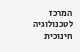המרכז לטכנולוגיה חינוכית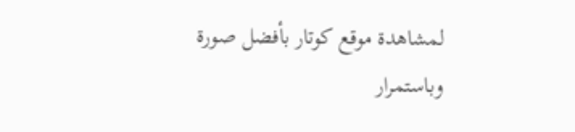لمشاهدة موقع كوتار بأفضل صورة وباستمرار